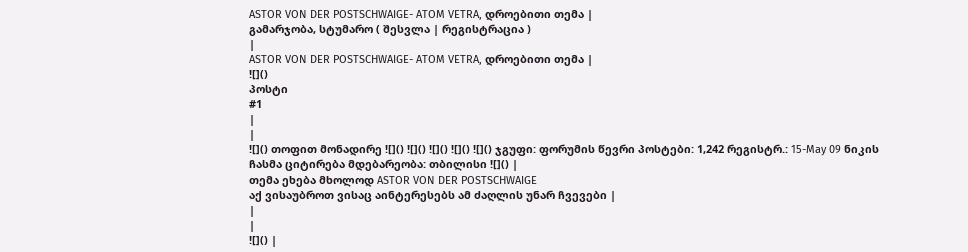ASTOR VON DER POSTSCHWAIGE- ATOM VETRA, დროებითი თემა |
გამარჯობა, სტუმარო ( შესვლა | რეგისტრაცია )
|
ASTOR VON DER POSTSCHWAIGE- ATOM VETRA, დროებითი თემა |
![]()
პოსტი
#1
|
|
![]() თოფით მონადირე ![]() ![]() ![]() ![]() ![]() ჯგუფი: ფორუმის წევრი პოსტები: 1,242 რეგისტრ.: 15-May 09 ნიკის ჩასმა ციტირება მდებარეობა: თბილისი ![]() |
თემა ეხება მხოლოდ ASTOR VON DER POSTSCHWAIGE
აქ ვისაუბროთ ვისაც აინტერესებს ამ ძაღლის უნარ ჩვევები |
|
|
![]() |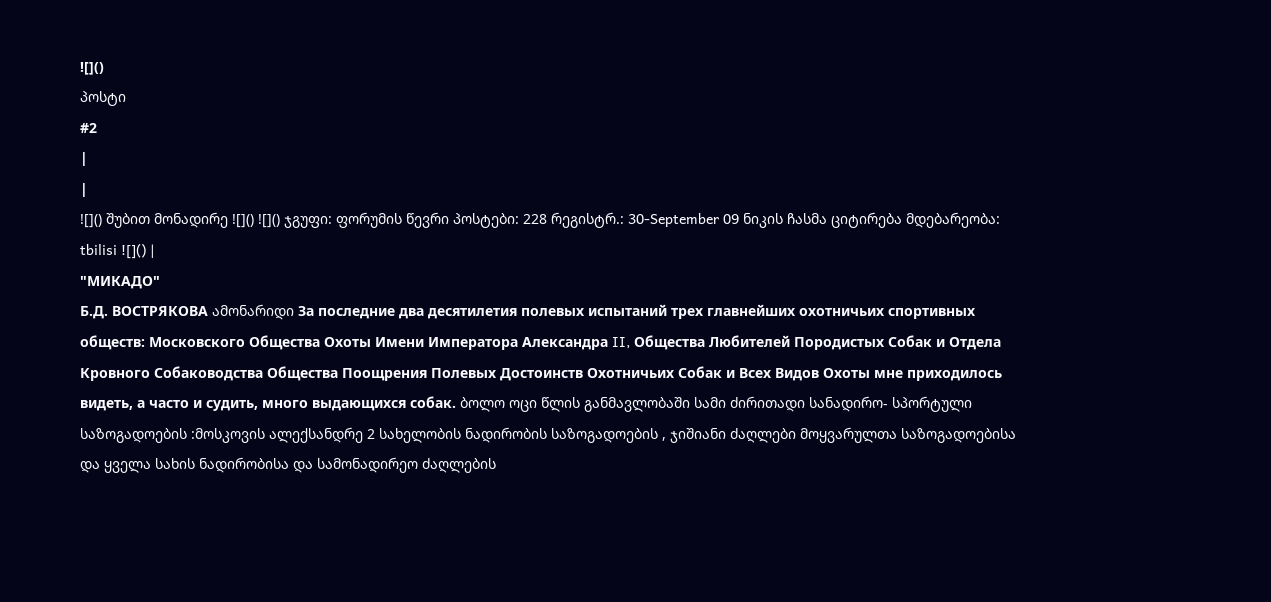![]()
პოსტი
#2
|
|
![]() შუბით მონადირე ![]() ![]() ჯგუფი: ფორუმის წევრი პოსტები: 228 რეგისტრ.: 30-September 09 ნიკის ჩასმა ციტირება მდებარეობა: tbilisi ![]() |
"МИКАДО"
Б.Д. ВОСТРЯКОВА ამონარიდი За последние два десятилетия полевых испытаний трех главнейших охотничьих спортивных обществ: Московского Общества Охоты Имени Императора Александра II, Общества Любителей Породистых Собак и Отдела Кровного Собаководства Общества Поощрения Полевых Достоинств Охотничьих Собак и Всех Видов Охоты мне приходилось видеть, а часто и судить, много выдающихся собак. ბოლო ოცი წლის განმავლობაში სამი ძირითადი სანადირო- სპორტული საზოგადოების :მოსკოვის ალექსანდრე 2 სახელობის ნადირობის საზოგადოების , ჯიშიანი ძაღლები მოყვარულთა საზოგადოებისა და ყველა სახის ნადირობისა და სამონადირეო ძაღლების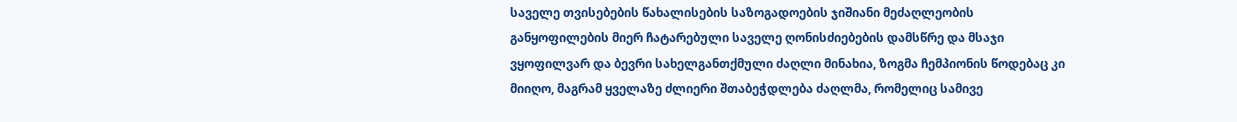საველე თვისებების წახალისების საზოგადოების ჯიშიანი მეძაღლეობის განყოფილების მიერ ჩატარებული საველე ღონისძიებების დამსწრე და მსაჯი ვყოფილვარ და ბევრი სახელგანთქმული ძაღლი მინახია, ზოგმა ჩემპიონის წოდებაც კი მიიღო, მაგრამ ყველაზე ძლიერი შთაბეჭდლება ძაღლმა, რომელიც სამივე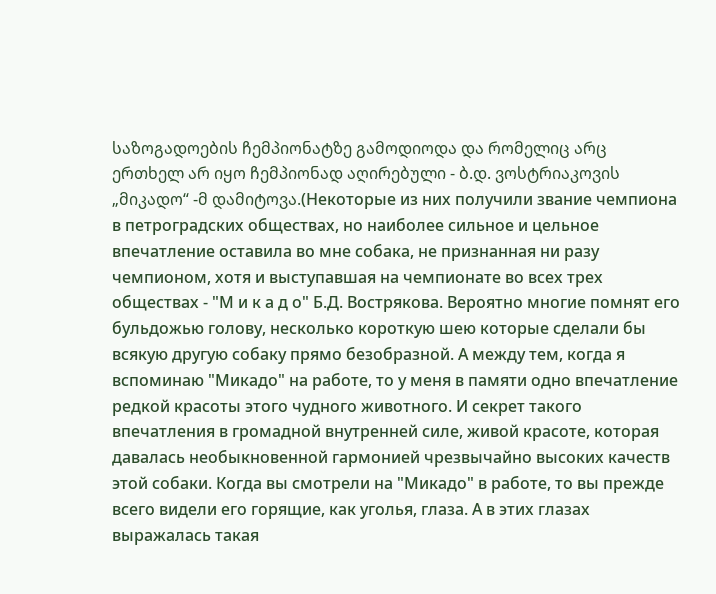საზოგადოების ჩემპიონატზე გამოდიოდა და რომელიც არც ერთხელ არ იყო ჩემპიონად აღირებული - ბ.დ. ვოსტრიაკოვის „მიკადო“ -მ დამიტოვა.(Некоторые из них получили звание чемпиона в петроградских обществах, но наиболее сильное и цельное впечатление оставила во мне собака, не признанная ни разу чемпионом, хотя и выступавшая на чемпионате во всех трех обществах - "М и к а д о" Б.Д. Вострякова. Вероятно многие помнят его бульдожью голову, несколько короткую шею которые сделали бы всякую другую собаку прямо безобразной. А между тем, когда я вспоминаю "Микадо" на работе, то у меня в памяти одно впечатление редкой красоты этого чудного животного. И секрет такого впечатления в громадной внутренней силе, живой красоте, которая давалась необыкновенной гармонией чрезвычайно высоких качеств этой собаки. Когда вы смотрели на "Микадо" в работе, то вы прежде всего видели его горящие, как уголья, глаза. А в этих глазах выражалась такая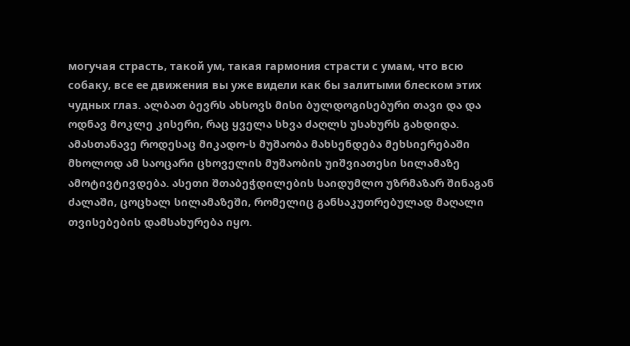могучая страсть, такой ум, такая гармония страсти с умам, что всю собаку, все ее движения вы уже видели как бы залитыми блеском этих чудных глаз. ალბათ ბევრს ახსოვს მისი ბულდოგისებური თავი და და ოდნავ მოკლე კისერი, რაც ყველა სხვა ძაღლს უსახურს გახდიდა. ამასთანავე როდესაც მიკადო-ს მუშაობა მახსენდება მეხსიერებაში მხოლოდ ამ საოცარი ცხოველის მუშაობის უიშვიათესი სილამაზე ამოტივტივდება. ასეთი შთაბეჭდილების საიდუმლო უზრმაზარ შინაგან ძალაში, ცოცხალ სილამაზეში, რომელიც განსაკუთრებულად მაღალი თვისებების დამსახურება იყო.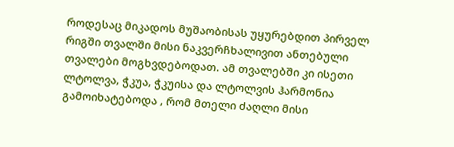როდესაც მიკადოს მუშაობისას უყურებდით პირველ რიგში თვალში მისი ნაკვერჩხალივით ანთებული თვალები მოგხვდებოდათ. ამ თვალებში კი ისეთი ლტოლვა, ჭკუა, ჭკუისა და ლტოლვის ჰარმონია გამოიხატებოდა , რომ მთელი ძაღლი მისი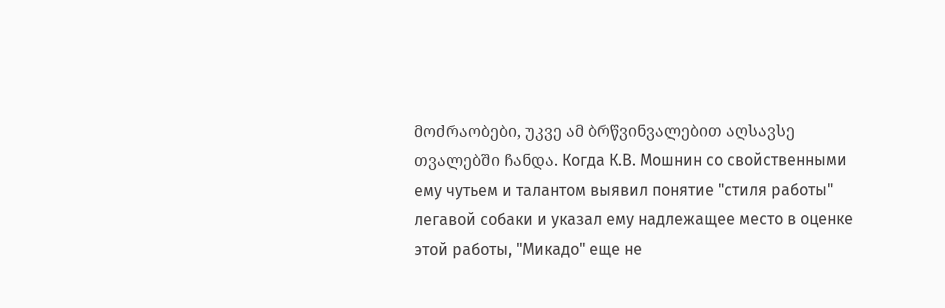მოძრაობები, უკვე ამ ბრწვინვალებით აღსავსე თვალებში ჩანდა. Когда К.В. Мошнин со свойственными ему чутьем и талантом выявил понятие "стиля работы" легавой собаки и указал ему надлежащее место в оценке этой работы, "Микадо" еще не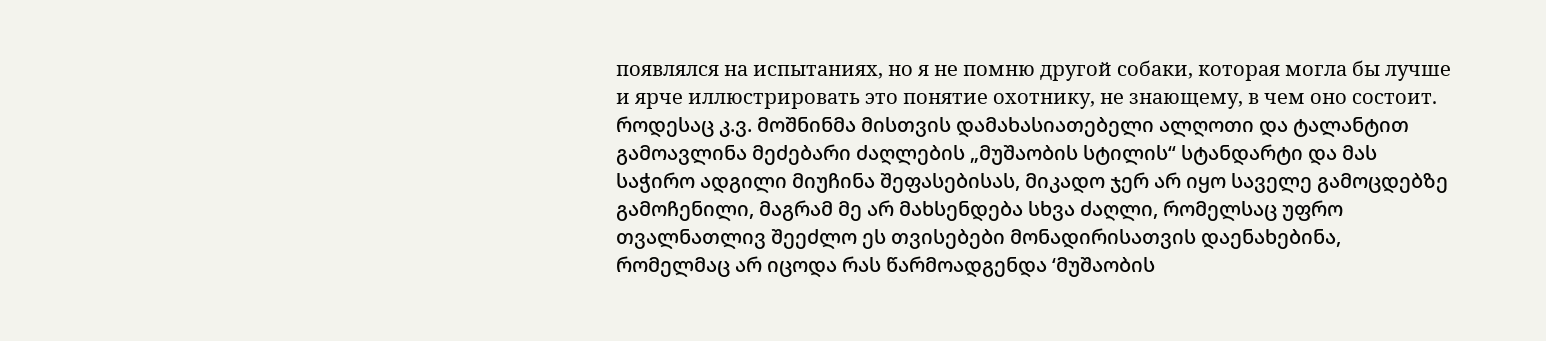появлялся на испытаниях, но я не помню другой собаки, которая могла бы лучше и ярче иллюстрировать это понятие охотнику, не знающему, в чем оно состоит. როდესაც კ.ვ. მოშნინმა მისთვის დამახასიათებელი ალღოთი და ტალანტით გამოავლინა მეძებარი ძაღლების „მუშაობის სტილის“ სტანდარტი და მას საჭირო ადგილი მიუჩინა შეფასებისას, მიკადო ჯერ არ იყო საველე გამოცდებზე გამოჩენილი, მაგრამ მე არ მახსენდება სხვა ძაღლი, რომელსაც უფრო თვალნათლივ შეეძლო ეს თვისებები მონადირისათვის დაენახებინა, რომელმაც არ იცოდა რას წარმოადგენდა ‘მუშაობის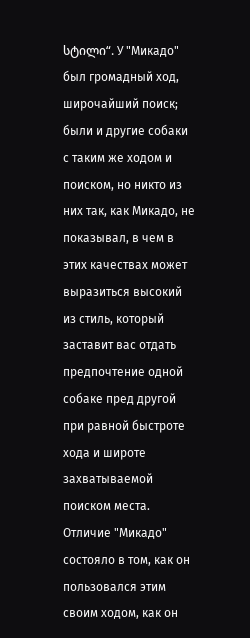სტილი“. У "Микадо" был громадный ход, широчайший поиск; были и другие собаки с таким же ходом и поиском, но никто из них так, как Микадо, не показывал, в чем в этих качествах может выразиться высокий из стиль, который заставит вас отдать предпочтение одной собаке пред другой при равной быстроте хода и широте захватываемой поиском места. Отличие "Микадо" состояло в том, как он пользовался этим своим ходом, как он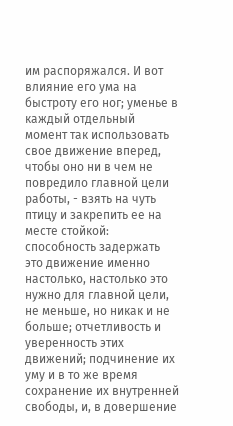им распоряжался. И вот влияние его ума на быстроту его ног; уменье в каждый отдельный момент так использовать свое движение вперед, чтобы оно ни в чем не повредило главной цели работы, - взять на чуть птицу и закрепить ее на месте стойкой: способность задержать это движение именно настолько, настолько это нужно для главной цели, не меньше, но никак и не больше; отчетливость и уверенность этих движений; подчинение их уму и в то же время сохранение их внутренней свободы, и, в довершение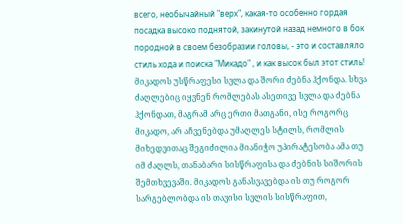всего, необычайный "верх", какая-то особенно гордая посадка высоко поднятой, закинутой назад немного в бок породной в своем безобразии головы, - это и составляло стиль хода и поиска "Микадо" , и как высок был этот стиль! მიკადოს უსწრაფესი სვლა და შორი ძებნა ჰქონდა. სხვა ძაღლებიც იყვნენ რომლებას ასეთივე სვლა და ძებნა ჰქონდათ, მაგრამ არც ერთი მათგანი, ისე როგორც მიკადო, არ აჩვენებდა უმაღლეს სტილს, რომლის მიხედვითაც შეგიძილია მიანიჭო უპირატესობა ამა თუ იმ ძაღლს, თანაბარი სისწრაფისა და ძებნის სიშორის შემთხვევაში. მიკადოს განასვავებდა ის თუ როგორ სარგებლობდა ის თავისი სვლის სისწრაფით,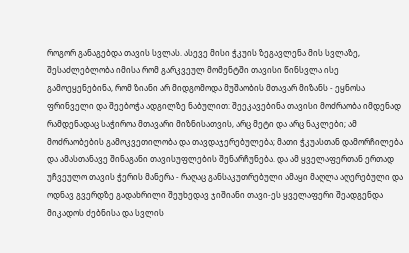როგორ განაგებდა თავის სვლას. ასევე მისი ჭკუის ზეგავლენა მის სვლაზე, შესაძლებლობა იმისა რომ გარკვეულ მომენტში თავისი წინსვლა ისე გამოეყენებინა, რომ ზიანი არ მიდგომოდა მუშაობის მთავარ მიზანს - ეყნოსა ფრინველი და შეებოჭა ადგილზე ნაბულით: შეეკავებინა თავისი მოძრაობა იმდენად რამდენადაც საჭიროა მთავარი მიზნისათვის, არც მეტი და არც ნაკლები; ამ მოძრაობების გამოკვეთილობა და თავდაჯერებულება; მათი ჭკუასთან დამორჩილება და ამასთანავე შინაგანი თავისუფლების შენარჩუნება. და ამ ყველაფერთან ერთად უჩვეულო თავის ჭერის მანერა - რაღაც განსაკუთრებული ამაყი მაღლა აღერებული და ოდნავ გვერდზე გადახრილი შეუხედავ ჯიშიანი თავი-ეს ყველაფერი შეადგენდა მიკადოს ძებნისა და სვლის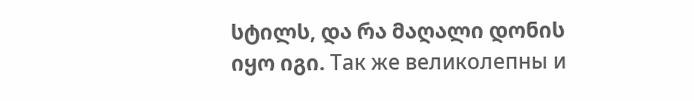სტილს, და რა მაღალი დონის იყო იგი. Так же великолепны и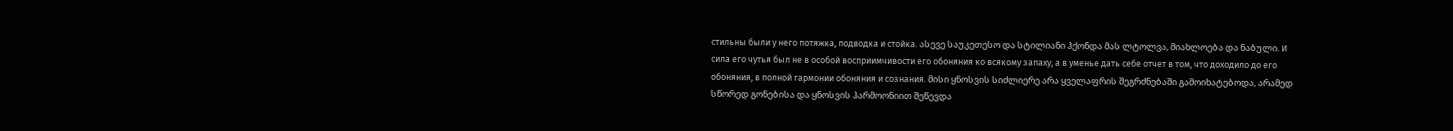стильны были у него потяжка, подводка и стойка. ასევე საუკეთესო და სტილიანი ჰქონდა მას ლტოლვა, მიახლოება და ნაბული. И сила его чутья был не в особой восприимчивости его обоняния ко всякому запаху, а в уменье дать себе отчет в том, что доходило до его обоняния, в полной гармонии обоняния и сознания. მისი ყნოსვის სიძლიერე არა ყველაფრის შეგრძნებაში გამოიხატებოდა, არამედ სწორედ გონებისა და ყნოსვის ჰარმოონიით შეწევდა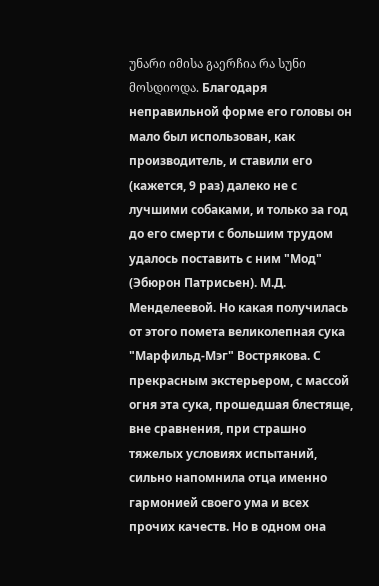უნარი იმისა გაერჩია რა სუნი მოსდიოდა. Благодаря неправильной форме его головы он мало был использован, как производитель, и ставили его (кажется, 9 раз) далеко не с лучшими собаками, и только за год до его смерти с большим трудом удалось поставить с ним "Мод" (Эбюрон Патрисьен). М.Д. Менделеевой. Но какая получилась от этого помета великолепная сука "Марфильд-Мэг" Вострякова. С прекрасным экстерьером, с массой огня эта сука, прошедшая блестяще, вне сравнения, при страшно тяжелых условиях испытаний, сильно напомнила отца именно гармонией своего ума и всех прочих качеств. Но в одном она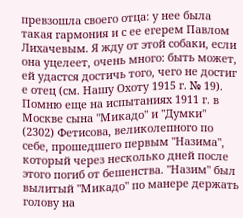превзошла своего отца: у нее была такая гармония и с ее егерем Павлом Лихачевым. Я жду от этой собаки, если она уцелеет, очень много: быть может, ей удастся достичь того, чего не достиг е отец (см. Нашу Охоту 1915 г. № 19). Помню еще на испытаниях 1911 г. в Москве сына "Микадо" и "Думки" (2302) Фетисова, великолепного по себе, прошедшего первым "Назима", который через несколько дней после этого погиб от бешенства. "Назим" был вылитый "Микадо" по манере держать голову на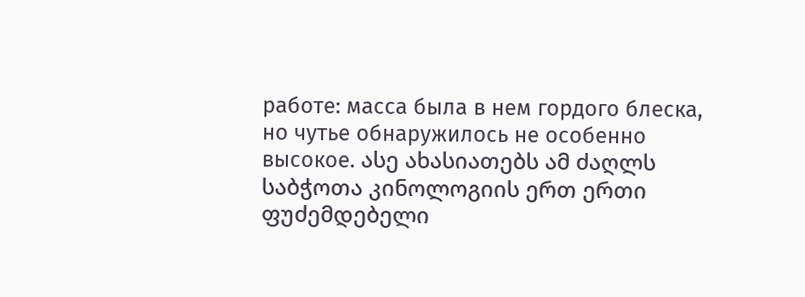работе: масса была в нем гордого блеска, но чутье обнаружилось не особенно высокое. ასე ახასიათებს ამ ძაღლს საბჭოთა კინოლოგიის ერთ ერთი ფუძემდებელი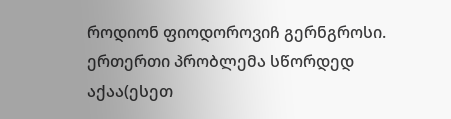როდიონ ფიოდოროვიჩ გერნგროსი. ერთერთი პრობლემა სწორდედ აქაა(ესეთ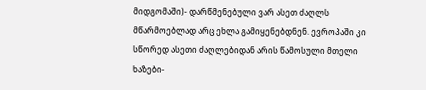მიდგომაში)- დარწმენებული ვარ ასეთ ძაღლს მწარმოებლად არც ეხლა გამიყენებდნენ. ევროპაში კი სწორედ ასეთი ძაღლებიდან არის წამოსული მთელი ხაზები-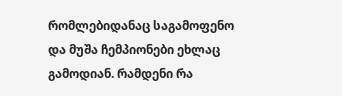რომლებიდანაც საგამოფენო და მუშა ჩემპიონები ეხლაც გამოდიან. რამდენი რა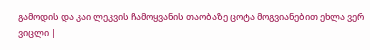გამოდის და კაი ლეკვის ჩამოყვანის თაობაზე ცოტა მოგვიანებით ეხლა ვერ ვიცლი |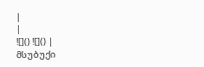|
|
![]() ![]() |
მსუბუქი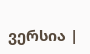ვერსია |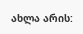ახლა არის: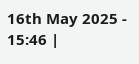16th May 2025 - 15:46 |